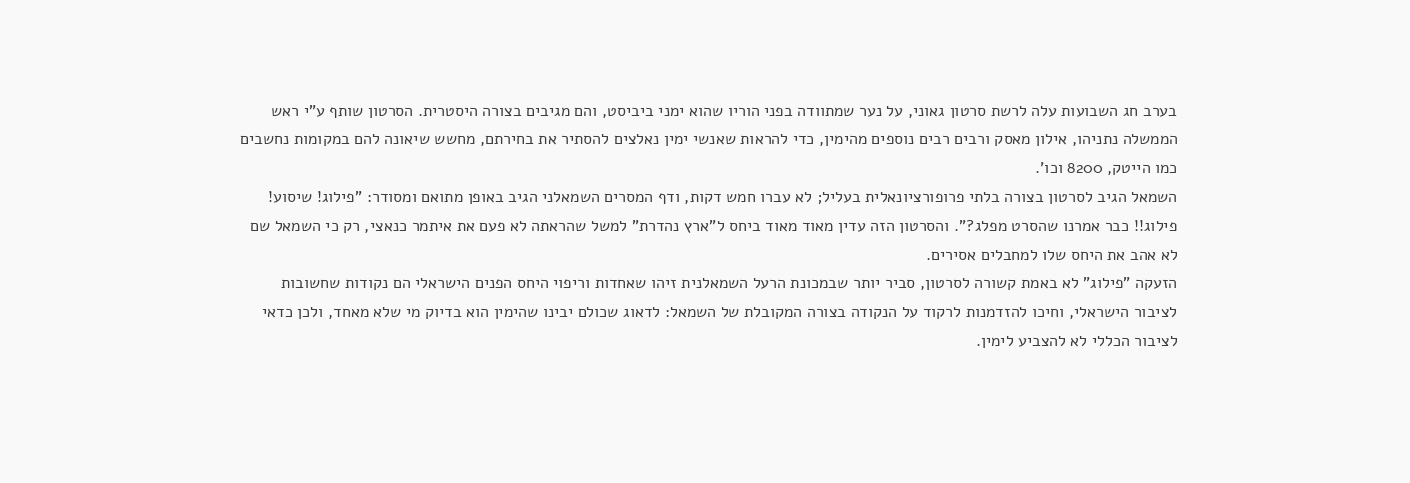בערב חג השבועות עלה לרשת סרטון גאוני, על נער שמתוודה בפני הוריו שהוא ימני ביביסט, והם מגיבים בצורה היסטרית. הסרטון שותף ע"י ראש הממשלה נתניהו, אילון מאסק ורבים רבים נוספים מהימין, כדי להראות שאנשי ימין נאלצים להסתיר את בחירתם, מחשש שיאונה להם במקומות נחשבים כמו הייטק, 8200 וכו'.
השמאל הגיב לסרטון בצורה בלתי פרופורציונאלית בעליל; לא עברו חמש דקות, ודף המסרים השמאלני הגיב באופן מתואם ומסודר: "פילוג! שיסוע! פילוג!! כבר אמרנו שהסרט מפלג?". והסרטון הזה עדין מאוד מאוד ביחס ל"ארץ נהדרת" למשל שהראתה לא פעם את איתמר כנאצי, רק כי השמאל שם לא אהב את היחס שלו למחבלים אסירים.
הזעקה "פילוג" לא באמת קשורה לסרטון, סביר יותר שבמכונת הרעל השמאלנית זיהו שאחדות וריפוי היחס הפנים הישראלי הם נקודות שחשובות לציבור הישראלי, וחיכו להזדמנות לרקוד על הנקודה בצורה המקובלת של השמאל: לדאוג שכולם יבינו שהימין הוא בדיוק מי שלא מאחד, ולכן כדאי לציבור הכללי לא להצביע לימין.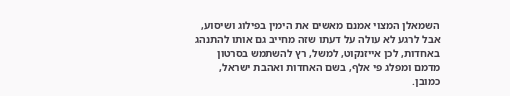השמאלן המצוי אמנם מאשים את הימין בפילוג ושיסוע, אבל לרגע לא עולה על דעתו שזה מחייב גם אותו להתנהג באחדות, לכן אייזנקוט, למשל, רץ להשתמש בסרטון מדמם ומפלג פי אלף, בשם האחדות ואהבת ישראל, כמובן.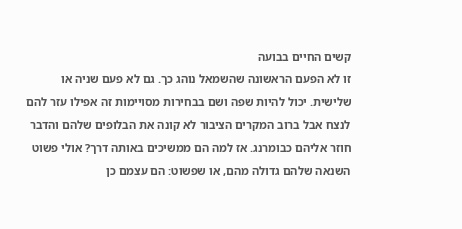קשים החיים בבועה
זו לא הפעם הראשונה שהשמאל נוהג כך. גם לא פעם שניה או שלישית. יכול להיות שפה ושם בבחירות מסויימות זה אפילו עזר להם לנצח אבל ברוב המקרים הציבור לא קונה את הבלופים שלהם והדבר חוזר אליהם כבומרנג. אז למה הם ממשיכים באותה דרך? אולי פשוט השנאה שלהם גדולה מהם, או שפשוט: הם עצמם כן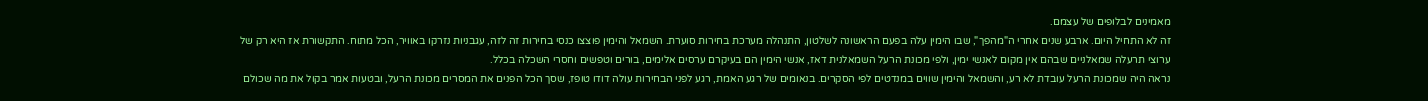מאמינים לבלופים של עצמם.
זה לא התחיל היום. ארבע שנים אחרי ה"מהפך", שבו הימין עלה בפעם הראשונה לשלטון, התנהלה מערכת בחירות סוערת. השמאל והימין פוצצו כנסי בחירות זה לזה, עגבניות נזרקו באוויר, הכל מתוח. התקשורת אז היא רק של ערוצי תרעלה שמאלניים שבהם אין מקום לאנשי ימין, ולפי מכונת הרעל השמאלנית דאז, אנשי הימין הם בעיקרם ערסים אלימים, בורים וטפשים וחסרי השכלה בכלל.
נראה היה שמכונת הרעל עובדת לא רע, והשמאל והימין שווים במנדטים לפי הסקרים. בנאומים של רגע האמת, רגע לפני הבחירות עולה דודו טופז, שסך הכל הפנים את המסרים מכונת הרעל, ובטעות אמר בקול את מה שכולם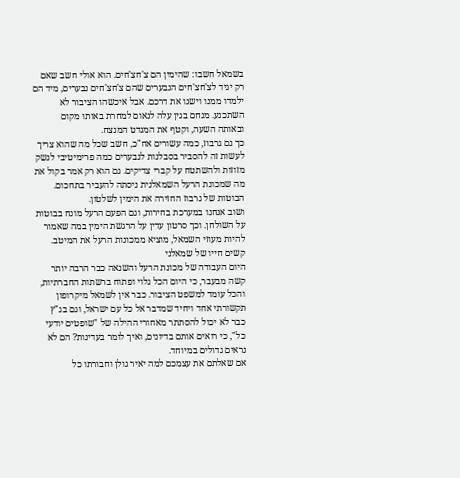בשמאל חשבו: שהימין הם צ'חצ'חים. הוא אולי חשב שאם רק יגיד לצ'חצ'חים הנבערים שהם צ'חצ'חים נבערים, מיד הם ילמדו ממנו וישנו את דרכם. אבל איכשהו הציבור לא השתכנע. מנחם בגין עלה לנאום למחרת באותו מקום ובאותה השעה, וקטף את המנדט המנצח.
כך גם גרבוז, כמה עשורים אח"כ, חשב שכל מה שהוא צריך לעשות זה להסביר בסבלנות לנבערים כמה פרימיטיבי לנשק מזוזות ולהשתטח על קברי צדיקים. גם הוא רק אמר בקול את מה שמכונת הרעל השמאלנית ניסתה להעביר בתחכום. הבוטות של גרבוז החזירה את הימין לשלטון.
ושוב אנחנו במערכת בחירות, וגם הפעם הרעל מונח בבוטות על השולחן. וכך סרטון עדין על הרגשת הימין במה שאמור להיות מעוזי השמאל, מוציא ממכונות הרעל את המיטב.
קשים חייו של שמאלני
היום העבודה של מכונת הרעל והשנאה כבר הרבה יותר קשה מבעבר, כי היום הכל גלוי ופתוח ברשתות החברתיות, והכל עומד למשפט הציבור. כבר אין לשמאל מיקרופון תקשורתי אחד ויחיד שמדבר אל כל עם ישראל, וגם בג"ץ כבר לא יכול להסתתר מאחורי ההילה של "שופטים יודעי כל", כי רואים אותם בדיונים, ואיך לומר בעדינות? הם לא נראים גדולים במיוחד.
אם שאלתם את עצמכם למה יאיר גולן וחבורתו כל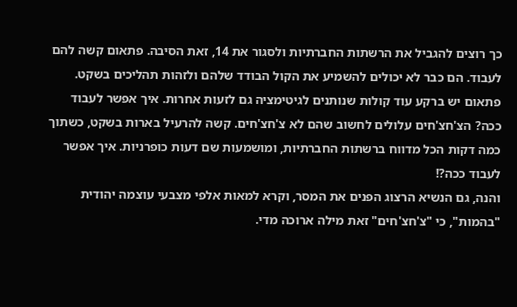כך רוצים להגביל את הרשתות החברתיות ולסגור את 14, זאת הסיבה. פתאום קשה להם לעבוד. הם כבר לא יכולים להשמיע את הקול הבודד שלהם ולזהות תהליכים בשקט. פתאום יש ברקע עוד קולות שנותנים לגיטימציה גם לזעות אחרות. איך אפשר לעבוד ככה? הצ'חצ'חים עלולים לחשוב שהם לא צ'חצ'חים. קשה להרעיל בארות בשקט, כשתוך כמה דקות הכל מדווח ברשתות החברתיות, ומושמעות שם דעות כופרניות. איך אפשר לעבוד ככה?!
והנה, גם הנשיא הרצוג הפנים את המסר, וקרא למאות אלפי מצבעי עוצמה יהודית "בהמות", כי "צ'חצ'חים" זאת מילה ארוכה מדי.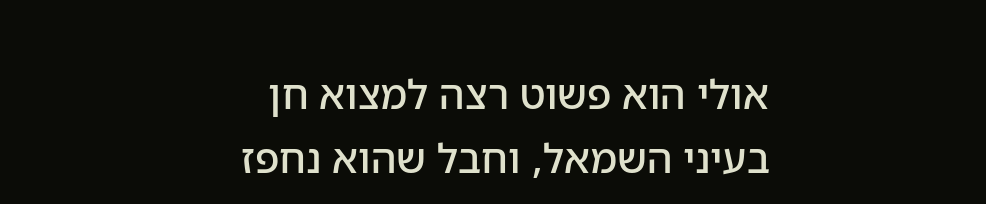אולי הוא פשוט רצה למצוא חן בעיני השמאל, וחבל שהוא נחפז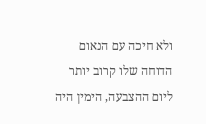ולא חיכה עם הנאום הדוחה שלו קרוב יותר ליום ההצבעה, הימין היה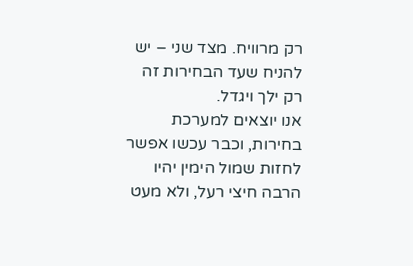רק מרוויח. מצד שני – יש להניח שעד הבחירות זה רק ילך ויגדל.
אנו יוצאים למערכת בחירות, וכבר עכשו אפשר לחזות שמול הימין יהיו הרבה חיצי רעל, ולא מעט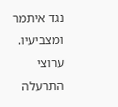נגד איתמר ומצביעיו. ערוצי התרעלה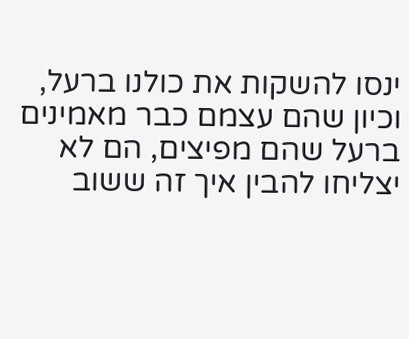ינסו להשקות את כולנו ברעל, וכיון שהם עצמם כבר מאמינים ברעל שהם מפיצים, הם לא יצליחו להבין איך זה ששוב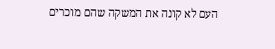העם לא קונה את המשקה שהם מוכרים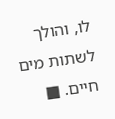לו, והולך לשתות מים חיים. ■